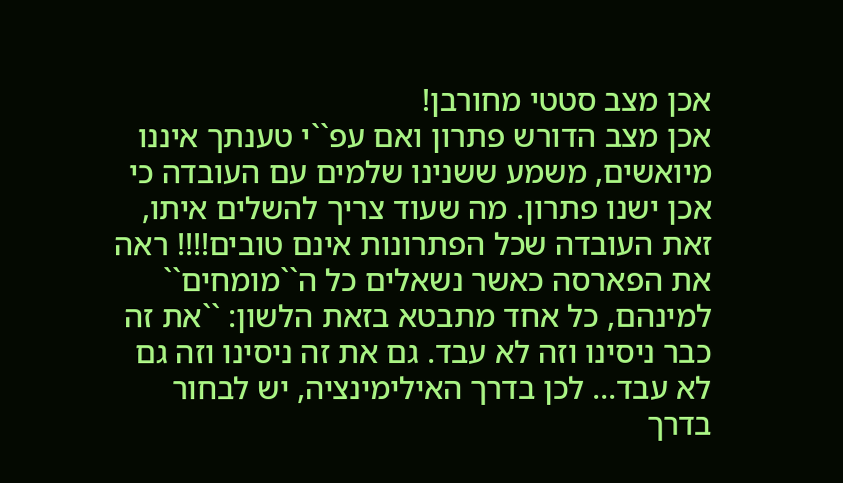אכן מצב סטטי מחורבן!
אכן מצב הדורש פתרון ואם עפ``י טענתך איננו מיואשים, משמע ששנינו שלמים עם העובדה כי אכן ישנו פתרון. מה שעוד צריך להשלים איתו, זאת העובדה שכל הפתרונות אינם טובים!!!! ראה את הפארסה כאשר נשאלים כל ה``מומחים`` למינהם, כל אחד מתבטא בזאת הלשון: ``את זה כבר ניסינו וזה לא עבד. גם את זה ניסינו וזה גם לא עבד... לכן בדרך האילימינציה, יש לבחור בדרך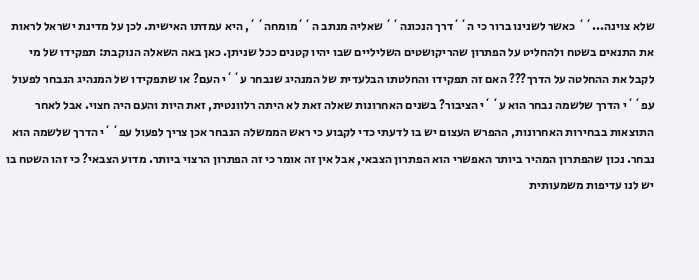שלא צוינה...`` כאשר לשנינו ברור כי ה``דרך הנכונה`` שאליה מנתב ה``מומחה``, היא עמדתו האישית. לכן על מדינת ישראל לראות את התנאים בשטח ולהחליט על הפתרון שהריקושטים השליליים שבו יהיו קטנים ככל שניתן. כאן באה השאלה הנוקבת: תפקידו של מי לקבל את ההחלטה על הדרך??? האם זה תפקידו והחלטתו הבלעדית של המנהיג שנבחר ע``י העם? או שתפקידו של המנהיג הנבחר לפעול עפ``י הדרך שלשמה נבחר הוא ע``י הציבור? בשנים האחרונות שאלה זאת לא היתה רלוונטית, זאת היות והעם היה חצוי. אבל לאחר התוצאות בבחירות האחרונות, ההפרש העצום יש בו לדעתי כדי לקבוע כי ראש הממשלה הנבחר אכן צריך לפעול עפ``י הדרך שלשמה הוא נבחר. נכון שהפתרון המהיר ביותר האפשרי הוא הפתרון הצבאי, אבל אין זה אומר כי זה הפתרון הרצוי ביותר. מדוע הצבאי? כי זהו השטח בו יש לנו עדיפות משמעותית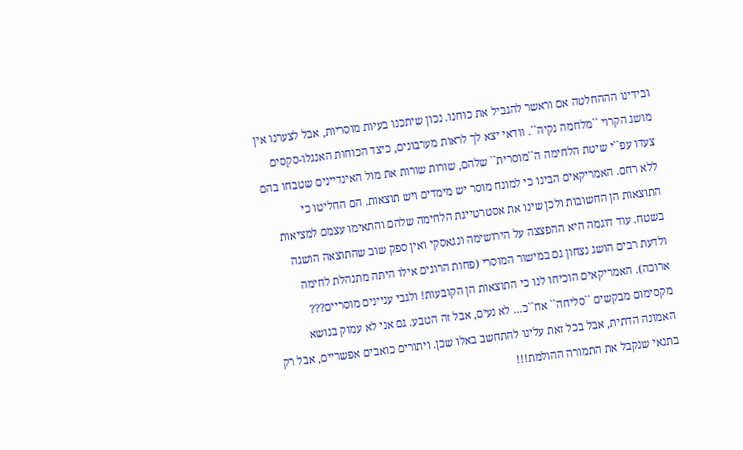ובידינו הההחלטה אם וראשר להגביל את כוחנו. נכון שיתכנו בעיות מוסריות, אבל לצערנו אין מושג הקרוי ``מלחמה נקיה``. וודאי יצא לך לראות מערבונים, כיצד הכוחות האנגלו-סקסים צעדו עפ``י שיטת הלחימה ה``מוסרית`` שלהם, שורות שורות את מול האינדיינים שטבחו בהם ללא רחם. האמריקאים הבינו כי למונח מוסר יש מימדים ויש תוצאות. הם החליטו כי התוצאות הן החשובות ולכן שינו את אסטרטייגת הלחימה שלהם והתאימו עצמם למציאות בשטח. עוד דוגמה היא ההפצצה על הירושימה ונגאסקי ואין ספק שוב שהתוצאה הושגה ולדעת רבים הושג נצחון גם במישור המוסרי (פחות הרוגים אילו היתה מתנהלת לחימה ארוכה). האמריקאים הוכיחו לנו כי התוצאות הן הקובעות! ולגבי עניינים מוסריים??? מקסימום מבקשים ``סליחה`` אח``כ... לא נעים, אבל זה הטבע. גם אני לא עמוק בנושא האמונה הדתית, אבל בכל זאת עלינו להתחשב באלו שכן. ויתורים כואבים אפשריים, אבל רק בתנאי שנקבל את התמורה ההולמת!!!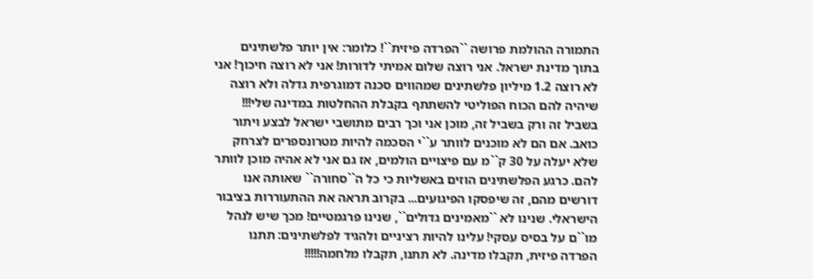התמורה ההולמת פרושה ``הפרדה פיזית``! כלומר: אין יותר פלשתינים בתוך מדינת ישראל. אני רוצה שלום אמיתי לדורות! אני לא רוצה חיכוך! אני לא רוצה 1.2 מיליון פלשתינים שמהווים סכנה דמוגרפית גדלה ולא רוצה שיהיה להם הכוח הפוליטי להשתתף בקבלת ההחלטות במדינה שלי!!! בשביל זה ורק בשביל זה, מוכן אני וכך רבים מתושבי ישראל לבצע ויתור כואב. אם הם לא מוכנים לוותר ע``י הסכמה להיות מטרונספרים לצרחק שלא יעלה על 30 ק``מ עם פיצויים הולמים, אז גם אני לא אהיה מוכן לוותר להם. כרגע הפלשתינים הוזים באשליות כי כל ה``סחורה`` שאותה אנו דורשים מהם, זה שיפסקו הפיגועים... בקרוב תראה את ההתעוררות בציבור הישראלי. שנינו לא ``מאמינים גדולים``, שנינו פרגמטיים! מכך שיש לנהל מו``ם על בסיס עסקי! עלינו להיות רציניים ולהגיד לפלשתינים: תתנו הפרדה פיזית, תקבלו מדינה. לא תתנו, תקבלו מלחמה!!!!!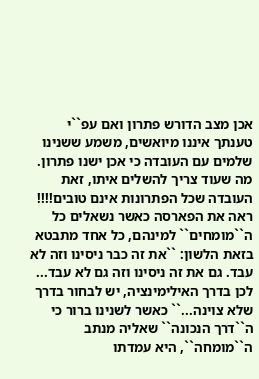אכן מצב הדורש פתרון ואם עפ``י טענתך איננו מיואשים, משמע ששנינו שלמים עם העובדה כי אכן ישנו פתרון. מה שעוד צריך להשלים איתו, זאת העובדה שכל הפתרונות אינם טובים!!!! ראה את הפארסה כאשר נשאלים כל ה``מומחים`` למינהם, כל אחד מתבטא בזאת הלשון: ``את זה כבר ניסינו וזה לא עבד. גם את זה ניסינו וזה גם לא עבד... לכן בדרך האילימינציה, יש לבחור בדרך שלא צוינה...`` כאשר לשנינו ברור כי ה``דרך הנכונה`` שאליה מנתב ה``מומחה``, היא עמדתו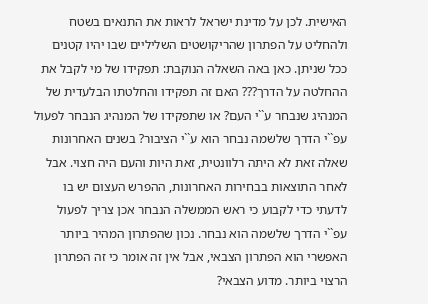האישית. לכן על מדינת ישראל לראות את התנאים בשטח ולהחליט על הפתרון שהריקושטים השליליים שבו יהיו קטנים ככל שניתן. כאן באה השאלה הנוקבת: תפקידו של מי לקבל את ההחלטה על הדרך??? האם זה תפקידו והחלטתו הבלעדית של המנהיג שנבחר ע``י העם? או שתפקידו של המנהיג הנבחר לפעול עפ``י הדרך שלשמה נבחר הוא ע``י הציבור? בשנים האחרונות שאלה זאת לא היתה רלוונטית, זאת היות והעם היה חצוי. אבל לאחר התוצאות בבחירות האחרונות, ההפרש העצום יש בו לדעתי כדי לקבוע כי ראש הממשלה הנבחר אכן צריך לפעול עפ``י הדרך שלשמה הוא נבחר. נכון שהפתרון המהיר ביותר האפשרי הוא הפתרון הצבאי, אבל אין זה אומר כי זה הפתרון הרצוי ביותר. מדוע הצבאי?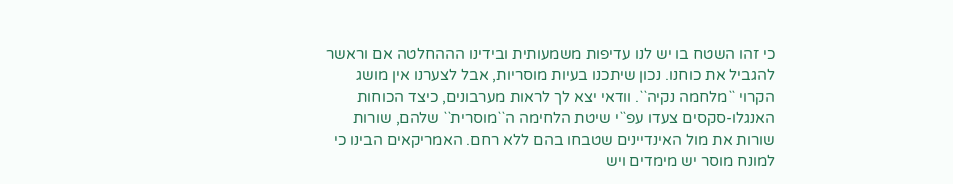כי זהו השטח בו יש לנו עדיפות משמעותית ובידינו הההחלטה אם וראשר להגביל את כוחנו. נכון שיתכנו בעיות מוסריות, אבל לצערנו אין מושג הקרוי ``מלחמה נקיה``. וודאי יצא לך לראות מערבונים, כיצד הכוחות האנגלו-סקסים צעדו עפ``י שיטת הלחימה ה``מוסרית`` שלהם, שורות שורות את מול האינדיינים שטבחו בהם ללא רחם. האמריקאים הבינו כי למונח מוסר יש מימדים ויש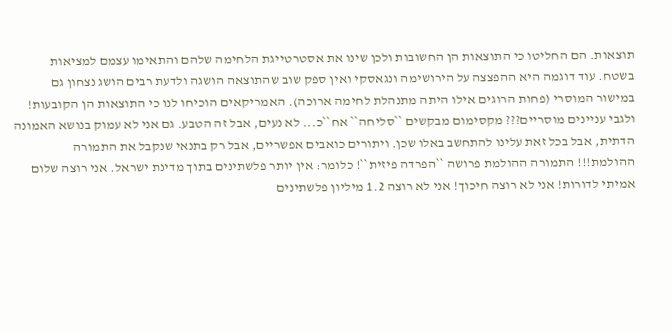תוצאות. הם החליטו כי התוצאות הן החשובות ולכן שינו את אסטרטייגת הלחימה שלהם והתאימו עצמם למציאות בשטח. עוד דוגמה היא ההפצצה על הירושימה ונגאסקי ואין ספק שוב שהתוצאה הושגה ולדעת רבים הושג נצחון גם במישור המוסרי (פחות הרוגים אילו היתה מתנהלת לחימה ארוכה). האמריקאים הוכיחו לנו כי התוצאות הן הקובעות! ולגבי עניינים מוסריים??? מקסימום מבקשים ``סליחה`` אח``כ... לא נעים, אבל זה הטבע. גם אני לא עמוק בנושא האמונה הדתית, אבל בכל זאת עלינו להתחשב באלו שכן. ויתורים כואבים אפשריים, אבל רק בתנאי שנקבל את התמורה ההולמת!!! התמורה ההולמת פרושה ``הפרדה פיזית``! כלומר: אין יותר פלשתינים בתוך מדינת ישראל. אני רוצה שלום אמיתי לדורות! אני לא רוצה חיכוך! אני לא רוצה 1.2 מיליון פלשתינים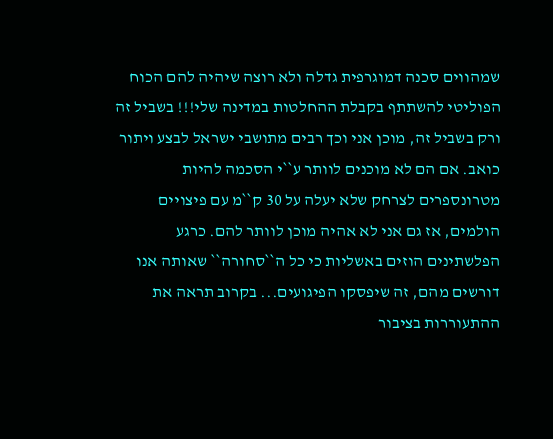שמהווים סכנה דמוגרפית גדלה ולא רוצה שיהיה להם הכוח הפוליטי להשתתף בקבלת ההחלטות במדינה שלי!!! בשביל זה ורק בשביל זה, מוכן אני וכך רבים מתושבי ישראל לבצע ויתור כואב. אם הם לא מוכנים לוותר ע``י הסכמה להיות מטרונספרים לצרחק שלא יעלה על 30 ק``מ עם פיצויים הולמים, אז גם אני לא אהיה מוכן לוותר להם. כרגע הפלשתינים הוזים באשליות כי כל ה``סחורה`` שאותה אנו דורשים מהם, זה שיפסקו הפיגועים... בקרוב תראה את ההתעוררות בציבור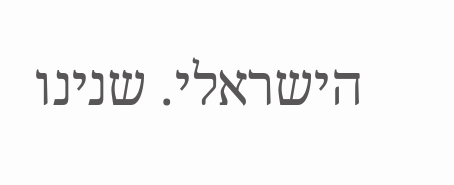הישראלי. שנינו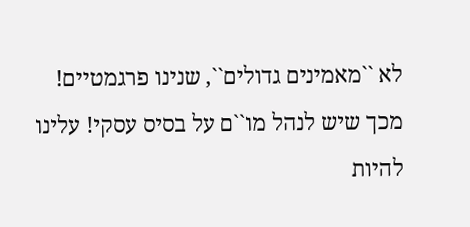לא ``מאמינים גדולים``, שנינו פרגמטיים! מכך שיש לנהל מו``ם על בסיס עסקי! עלינו להיות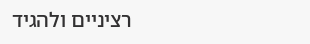רציניים ולהגיד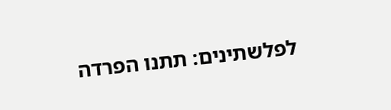לפלשתינים: תתנו הפרדה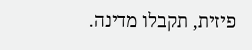פיזית, תקבלו מדינה.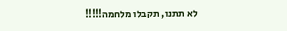לא תתנו, תקבלו מלחמה!!!!!